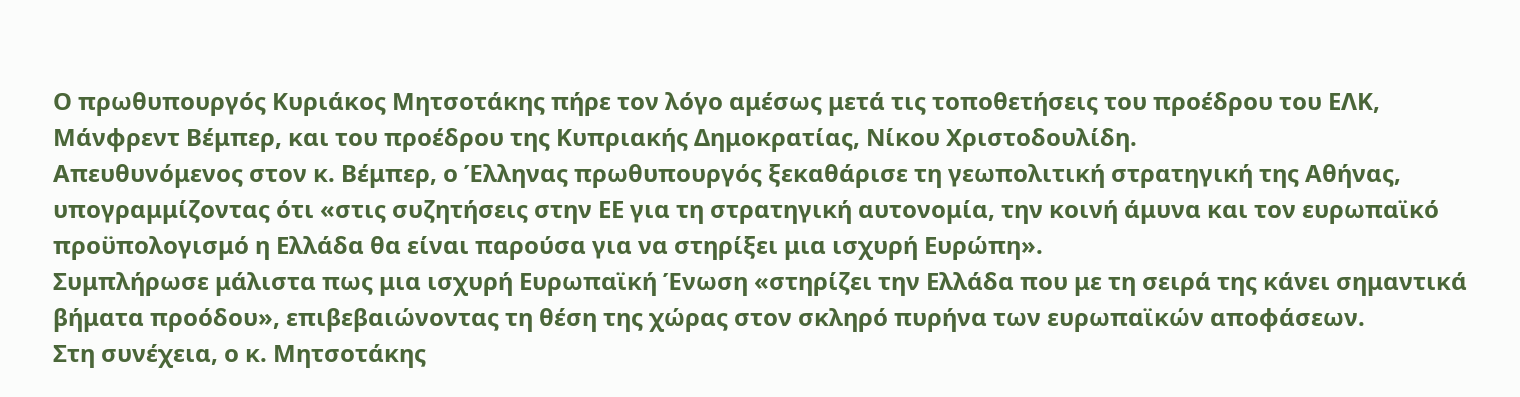Ο πρωθυπουργός Κυριάκος Μητσοτάκης πήρε τον λόγο αμέσως μετά τις τοποθετήσεις του προέδρου του ΕΛΚ, Μάνφρεντ Βέμπερ, και του προέδρου της Κυπριακής Δημοκρατίας, Νίκου Χριστοδουλίδη.
Απευθυνόμενος στον κ. Βέμπερ, ο Έλληνας πρωθυπουργός ξεκαθάρισε τη γεωπολιτική στρατηγική της Αθήνας, υπογραμμίζοντας ότι «στις συζητήσεις στην ΕΕ για τη στρατηγική αυτονομία, την κοινή άμυνα και τον ευρωπαϊκό προϋπολογισμό η Ελλάδα θα είναι παρούσα για να στηρίξει μια ισχυρή Ευρώπη».
Συμπλήρωσε μάλιστα πως μια ισχυρή Ευρωπαϊκή Ένωση «στηρίζει την Ελλάδα που με τη σειρά της κάνει σημαντικά βήματα προόδου», επιβεβαιώνοντας τη θέση της χώρας στον σκληρό πυρήνα των ευρωπαϊκών αποφάσεων.
Στη συνέχεια, ο κ. Μητσοτάκης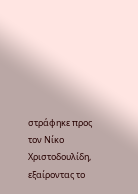στράφηκε προς τον Νίκο Χριστοδουλίδη, εξαίροντας το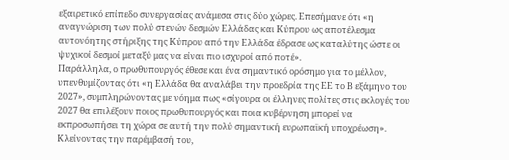εξαιρετικό επίπεδο συνεργασίας ανάμεσα στις δύο χώρες. Επεσήμανε ότι «η αναγνώριση των πολύ στενών δεσμών Ελλάδας και Κύπρου ως αποτέλεσμα αυτονόητης στήριξης της Κύπρου από την Ελλάδα έδρασε ως καταλύτης ώστε οι ψυχικοί δεσμοί μεταξύ μας να είναι πιο ισχυροί από ποτέ».
Παράλληλα, ο πρωθυπουργός έθεσε και ένα σημαντικό ορόσημο για το μέλλον, υπενθυμίζοντας ότι «η Ελλάδα θα αναλάβει την προεδρία της ΕΕ το Β εξάμηνο του 2027», συμπληρώνοντας με νόημα πως «σίγουρα οι έλληνες πολίτες στις εκλογές του 2027 θα επιλέξουν ποιος πρωθυπουργός και ποια κυβέρνηση μπορεί να εκπροσωπήσει τη χώρα σε αυτή την πολύ σημαντική ευρωπαϊκή υποχρέωση».
Κλείνοντας την παρέμβασή του,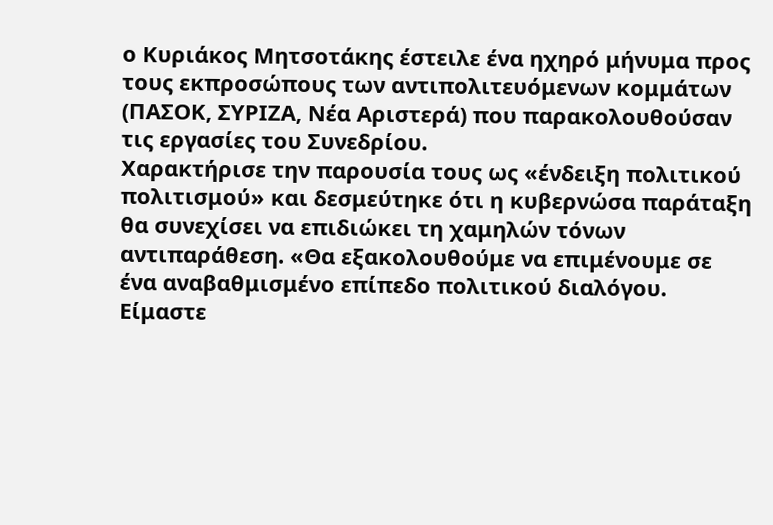ο Κυριάκος Μητσοτάκης έστειλε ένα ηχηρό μήνυμα προς τους εκπροσώπους των αντιπολιτευόμενων κομμάτων (ΠΑΣΟΚ, ΣΥΡΙΖΑ, Νέα Αριστερά) που παρακολουθούσαν τις εργασίες του Συνεδρίου.
Χαρακτήρισε την παρουσία τους ως «ένδειξη πολιτικού πολιτισμού» και δεσμεύτηκε ότι η κυβερνώσα παράταξη θα συνεχίσει να επιδιώκει τη χαμηλών τόνων αντιπαράθεση. «Θα εξακολουθούμε να επιμένουμε σε ένα αναβαθμισμένο επίπεδο πολιτικού διαλόγου. Είμαστε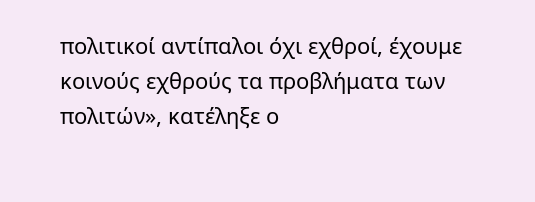πολιτικοί αντίπαλοι όχι εχθροί, έχουμε κοινούς εχθρούς τα προβλήματα των πολιτών», κατέληξε ο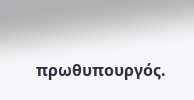πρωθυπουργός.